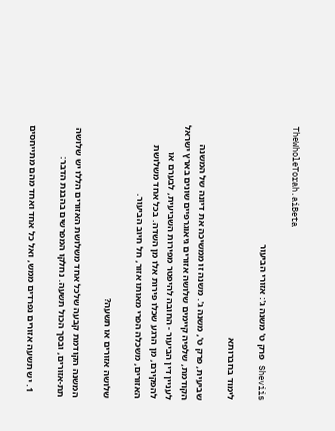TheWholeTorah.aiBeta

Sheviis פרק ט' משנה ג': אזורי הביעור

לימוד בחברותא

שביעית, פרק ט', משנה ג'. משנה זו ממשיכה את דיונה של המשנה הקודמת, שלפיה קיימים שלושה אזורים גיאוגרפיים שונים בארץ ישראל לעניין דין הביעור - החובה להיפטר מפירות השביעית, לבערם או להפקירם, מן הרגע שכלו פירות אלו מן השדה. בכל אחד משלושת האזורים, משכלה הפרי מאותו אזור, חל חיוב הביעור.

שלושה אזורים או תשעה?

המשנה הקודמת קבעה שלכל אחד משלושת האזורים הללו יש שלושה תת-אזורים, ובסך הכול תשעה. נחלקו המפרשים בהבנת הדבר:

  1. יש תשעה אזורים נפרדים ממש, ואל כל אחד ואחד מהם מתייחסים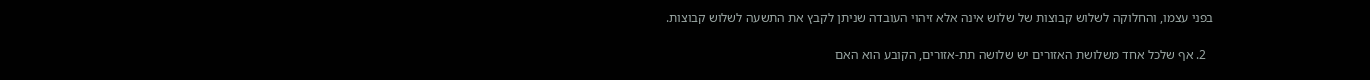בפני עצמו, והחלוקה לשלוש קבוצות של שלוש אינה אלא זיהוי העובדה שניתן לקבץ את התשעה לשלוש קבוצות.

  2. אף שלכל אחד משלושת האזורים יש שלושה תת-אזורים, הקובע הוא האם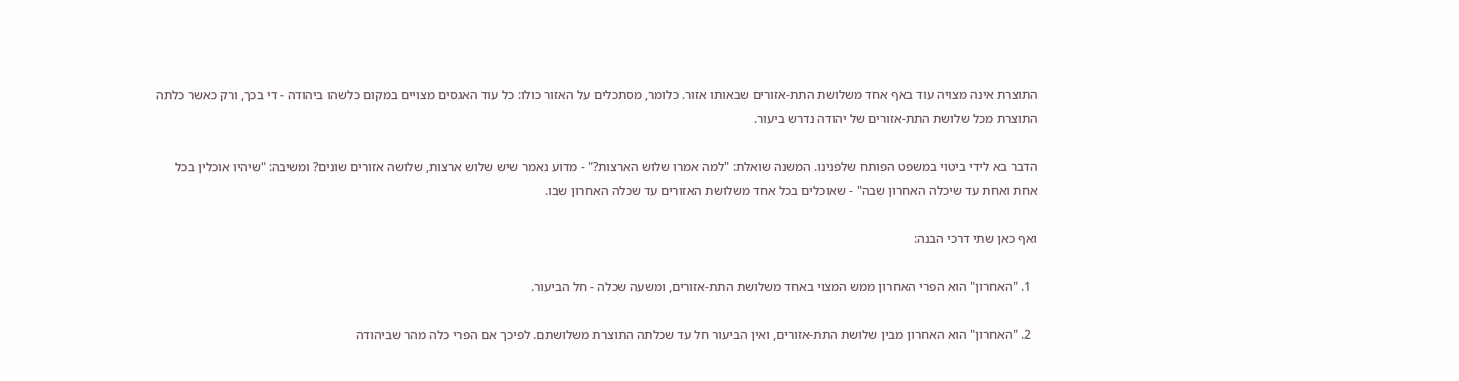התוצרת אינה מצויה עוד באף אחד משלושת התת-אזורים שבאותו אזור. כלומר, מסתכלים על האזור כולו: כל עוד האגסים מצויים במקום כלשהו ביהודה - די בכך, ורק כאשר כלתה התוצרת מכל שלושת התת-אזורים של יהודה נדרש ביעור.

הדבר בא לידי ביטוי במשפט הפותח שלפנינו. המשנה שואלת: "למה אמרו שלוש הארצות?" - מדוע נאמר שיש שלוש ארצות, שלושה אזורים שונים? ומשיבה: "שיהיו אוכלין בכל אחת ואחת עד שיכלה האחרון שבה" - שאוכלים בכל אחד משלושת האזורים עד שכלה האחרון שבו.

ואף כאן שתי דרכי הבנה:

  1. "האחרון" הוא הפרי האחרון ממש המצוי באחד משלושת התת-אזורים, ומשעה שכלה - חל הביעור.

  2. "האחרון" הוא האחרון מבין שלושת התת-אזורים, ואין הביעור חל עד שכלתה התוצרת משלושתם. לפיכך אם הפרי כלה מהר שביהודה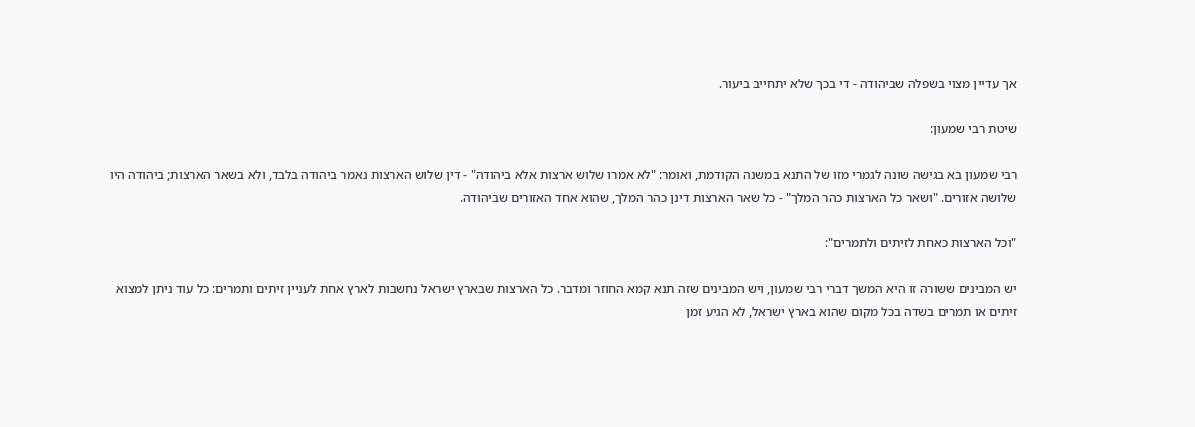אך עדיין מצוי בשפלה שביהודה - די בכך שלא יתחייב ביעור.

שיטת רבי שמעון:

רבי שמעון בא בגישה שונה לגמרי מזו של התנא במשנה הקודמת, ואומר: "לא אמרו שלוש ארצות אלא ביהודה" - דין שלוש הארצות נאמר ביהודה בלבד, ולא בשאר הארצות; ביהודה היו שלושה אזורים. "ושאר כל הארצות כהר המלך" - כל שאר הארצות דינן כהר המלך, שהוא אחד האזורים שביהודה.

"וכל הארצות כאחת לזיתים ולתמרים":

יש המבינים ששורה זו היא המשך דברי רבי שמעון, ויש המבינים שזה תנא קמא החוזר ומדבר. כל הארצות שבארץ ישראל נחשבות לארץ אחת לעניין זיתים ותמרים: כל עוד ניתן למצוא זיתים או תמרים בשדה בכל מקום שהוא בארץ ישראל, לא הגיע זמן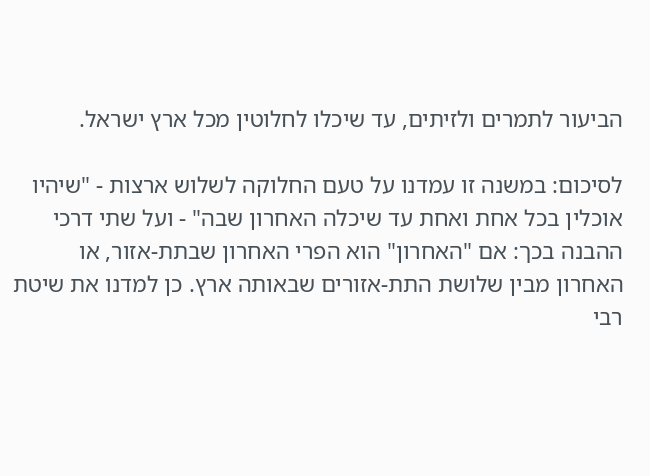הביעור לתמרים ולזיתים, עד שיכלו לחלוטין מכל ארץ ישראל.

לסיכום: במשנה זו עמדנו על טעם החלוקה לשלוש ארצות - "שיהיו אוכלין בכל אחת ואחת עד שיכלה האחרון שבה" - ועל שתי דרכי ההבנה בכך: אם "האחרון" הוא הפרי האחרון שבתת-אזור, או האחרון מבין שלושת התת-אזורים שבאותה ארץ. כן למדנו את שיטת רבי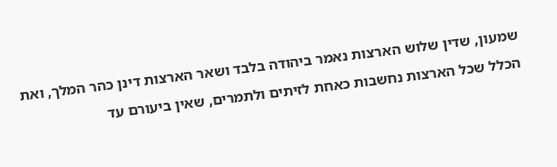שמעון, שדין שלוש הארצות נאמר ביהודה בלבד ושאר הארצות דינן כהר המלך, ואת הכלל שכל הארצות נחשבות כאחת לזיתים ולתמרים, שאין ביעורם עד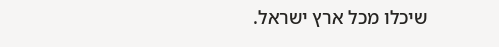שיכלו מכל ארץ ישראל.